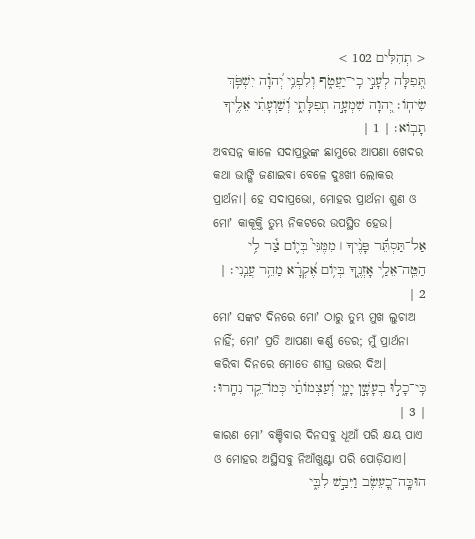< תְהִלִּים 102 >
תְּ֭פִלָּה לְעָנִ֣י כִֽי־יַעֲטֹ֑ף וְלִפְנֵ֥י יְ֝הוָ֗ה יִשְׁפֹּ֥ךְ שִׂיחֹֽו׃ יְ֭הוָה שִׁמְעָ֣ה תְפִלָּתִ֑י וְ֝שַׁוְעָתִ֗י אֵלֶ֥יךָ תָבֹֽוא׃ | 1 |
ଅବସନ୍ନ କାଳେ ସଦାପ୍ରଭୁଙ୍କ ଛାମୁରେ ଆପଣା ଖେଦର କଥା ଭାଙ୍ଗି ଜଣାଇବା ବେଳେ ଦୁଃଖୀ ଲୋକର ପ୍ରାର୍ଥନା। ହେ ସଦାପ୍ରଭୋ, ମୋହର ପ୍ରାର୍ଥନା ଶୁଣ ଓ ମୋʼ କାକୂକ୍ତି ତୁମ୍ଭ ନିକଟରେ ଉପସ୍ଥିତ ହେଉ।
אַל־תַּסְתֵּ֬ר פָּנֶ֨יךָ ׀ מִמֶּנִּי֮ בְּיֹ֪ום צַ֫ר לִ֥י הַטֵּֽה־אֵלַ֥י אָזְנֶ֑ךָ בְּיֹ֥ום אֶ֝קְרָ֗א מַהֵ֥ר עֲנֵֽנִי׃ | 2 |
ମୋʼ ସଙ୍କଟ ଦିନରେ ମୋʼ ଠାରୁ ତୁମ୍ଭ ମୁଖ ଲୁଚାଅ ନାହିଁ; ମୋʼ ପ୍ରତି ଆପଣା କର୍ଣ୍ଣ ଡେର; ମୁଁ ପ୍ରାର୍ଥନା କରିବା ଦିନରେ ମୋତେ ଶୀଘ୍ର ଉତ୍ତର ଦିଅ।
כִּֽי־כָל֣וּ בְעָשָׁ֣ן יָמָ֑י וְ֝עַצְמֹותַ֗י כְּמֹו־קֵ֥ד נִחָֽרוּ׃ | 3 |
କାରଣ ମୋʼ ବଞ୍ଚିବାର ଦିନସବୁ ଧୂଆଁ ପରି କ୍ଷୟ ପାଏ ଓ ମୋହର ଅସ୍ଥିସବୁ ନିଆଁଖୁଣ୍ଟା ପରି ପୋଡ଼ିଯାଏ।
הוּכָּֽה־כָ֭עֵשֶׂב וַיִּבַ֣שׁ לִבִּ֑י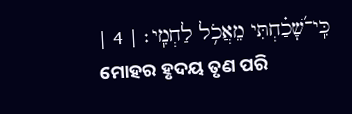כִּֽי־שָׁ֝כַ֗חְתִּי מֵאֲכֹ֥ל לַחְמִֽי׃ | 4 |
ମୋହର ହୃଦୟ ତୃଣ ପରି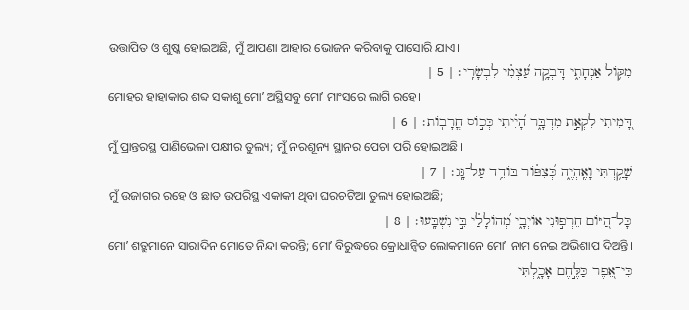ଉତ୍ତାପିତ ଓ ଶୁଷ୍କ ହୋଇଅଛି, ମୁଁ ଆପଣା ଆହାର ଭୋଜନ କରିବାକୁ ପାସୋରି ଯାଏ।
מִקֹּ֥ול אַנְחָתִ֑י דָּבְקָ֥ה עַ֝צְמִ֗י לִבְשָׂרִֽי׃ | 5 |
ମୋହର ହାହାକାର ଶବ୍ଦ ସକାଶୁ ମୋʼ ଅସ୍ଥିସବୁ ମୋʼ ମାଂସରେ ଲାଗି ରହେ।
דָּ֭מִיתִי לִקְאַ֣ת מִדְבָּ֑ר הָ֝יִ֗יתִי כְּכֹ֣וס חֳרָבֹֽות׃ | 6 |
ମୁଁ ପ୍ରାନ୍ତରସ୍ଥ ପାଣିଭେଳା ପକ୍ଷୀର ତୁଲ୍ୟ; ମୁଁ ନରଶୂନ୍ୟ ସ୍ଥାନର ପେଚା ପରି ହୋଇଅଛି।
שָׁקַ֥דְתִּי וָאֶֽהְיֶ֑ה כְּ֝צִפֹּ֗ור בֹּודֵ֥ד עַל־גָּֽג׃ | 7 |
ମୁଁ ଉଜାଗର ରହେ ଓ ଛାତ ଉପରିସ୍ଥ ଏକାକୀ ଥିବା ଘରଚଟିଆ ତୁଲ୍ୟ ହୋଇଅଛି;
כָּל־הַ֭יֹּום חֵרְפ֣וּנִי אֹויְבָ֑י מְ֝הֹולָלַ֗י בִּ֣י נִשְׁבָּֽעוּ׃ | 8 |
ମୋʼ ଶତ୍ରୁମାନେ ସାରାଦିନ ମୋତେ ନିନ୍ଦା କରନ୍ତି; ମୋʼ ବିରୁଦ୍ଧରେ କ୍ରୋଧାନ୍ୱିତ ଲୋକମାନେ ମୋʼ ନାମ ନେଇ ଅଭିଶାପ ଦିଅନ୍ତି।
כִּי־אֵ֭פֶר כַּלֶּ֣חֶם אָכָ֑לְתִּי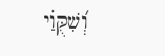וְ֝שִׁקֻּוַ֗י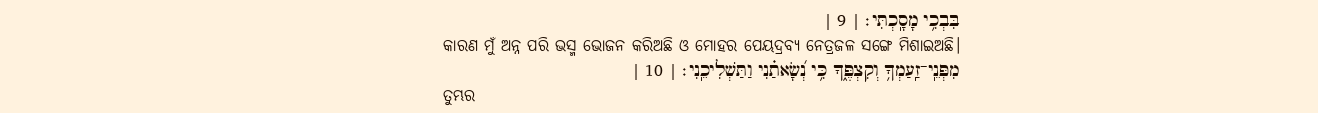בִּבְכִ֥י מָסָֽכְתִּי׃ | 9 |
କାରଣ ମୁଁ ଅନ୍ନ ପରି ଭସ୍ମ ଭୋଜନ କରିଅଛି ଓ ମୋହର ପେୟଦ୍ରବ୍ୟ ନେତ୍ରଜଳ ସଙ୍ଗେ ମିଶାଇଅଛି।
מִפְּנֵֽי־זַֽעַמְךָ֥ וְקִצְפֶּ֑ךָ כִּ֥י נְ֝שָׂאתַ֗נִי וַתַּשְׁלִיכֵֽנִי׃ | 10 |
ତୁମ୍ଭର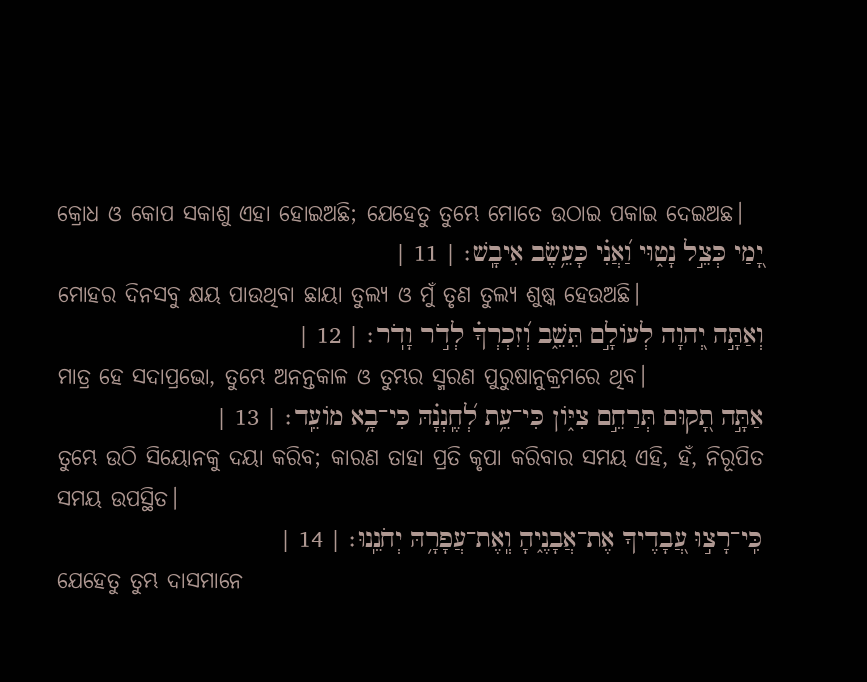କ୍ରୋଧ ଓ କୋପ ସକାଶୁ ଏହା ହୋଇଅଛି; ଯେହେତୁ ତୁମ୍ଭେ ମୋତେ ଉଠାଇ ପକାଇ ଦେଇଅଛ।
יָ֭מַי כְּצֵ֣ל נָט֑וּי וַ֝אֲנִ֗י כָּעֵ֥שֶׂב אִיבָֽשׁ׃ | 11 |
ମୋହର ଦିନସବୁ କ୍ଷୟ ପାଉଥିବା ଛାୟା ତୁଲ୍ୟ ଓ ମୁଁ ତୃଣ ତୁଲ୍ୟ ଶୁଷ୍କ ହେଉଅଛି।
וְאַתָּ֣ה יְ֭הוָה לְעֹולָ֣ם תֵּשֵׁ֑ב וְ֝זִכְרְךָ֗ לְדֹ֣ר וָדֹֽר׃ | 12 |
ମାତ୍ର ହେ ସଦାପ୍ରଭୋ, ତୁମ୍ଭେ ଅନନ୍ତକାଳ ଓ ତୁମ୍ଭର ସ୍ମରଣ ପୁରୁଷାନୁକ୍ରମରେ ଥିବ।
אַתָּ֣ה תָ֭קוּם תְּרַחֵ֣ם צִיֹּ֑ון כִּי־עֵ֥ת לְ֝חֶֽנְנָ֗הּ כִּי־בָ֥א מֹועֵֽד׃ | 13 |
ତୁମ୍ଭେ ଉଠି ସିୟୋନକୁ ଦୟା କରିବ; କାରଣ ତାହା ପ୍ରତି କୃପା କରିବାର ସମୟ ଏହି, ହଁ, ନିରୂପିତ ସମୟ ଉପସ୍ଥିତ।
כִּֽי־רָצ֣וּ עֲ֭בָדֶיךָ אֶת־אֲבָנֶ֑יהָ וְֽאֶת־עֲפָרָ֥הּ יְחֹנֵֽנוּ׃ | 14 |
ଯେହେତୁ ତୁମ୍ଭ ଦାସମାନେ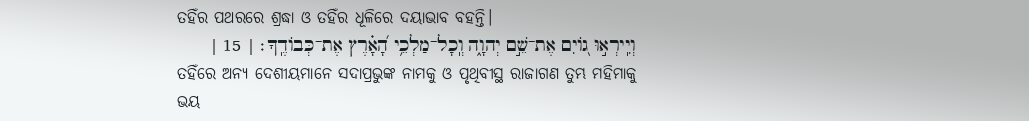ତହିଁର ପଥରରେ ଶ୍ରଦ୍ଧା ଓ ତହିଁର ଧୂଳିରେ ଦୟାଭାବ ବହନ୍ତି।
וְיִֽירְא֣וּ גֹ֭ויִם אֶת־שֵׁ֣ם יְהוָ֑ה וְֽכָל־מַלְכֵ֥י הָ֝אָ֗רֶץ אֶת־כְּבֹודֶֽךָ׃ | 15 |
ତହିଁରେ ଅନ୍ୟ ଦେଶୀୟମାନେ ସଦାପ୍ରଭୁଙ୍କ ନାମକୁ ଓ ପୃଥିବୀସ୍ଥ ରାଜାଗଣ ତୁମ୍ଭ ମହିମାକୁ ଭୟ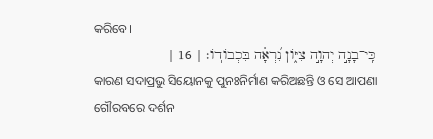କରିବେ।
כִּֽי־בָנָ֣ה יְהוָ֣ה צִיֹּ֑ון נִ֝רְאָ֗ה בִּכְבֹודֹֽו׃ | 16 |
କାରଣ ସଦାପ୍ରଭୁ ସିୟୋନକୁ ପୁନଃନିର୍ମାଣ କରିଅଛନ୍ତି ଓ ସେ ଆପଣା ଗୌରବରେ ଦର୍ଶନ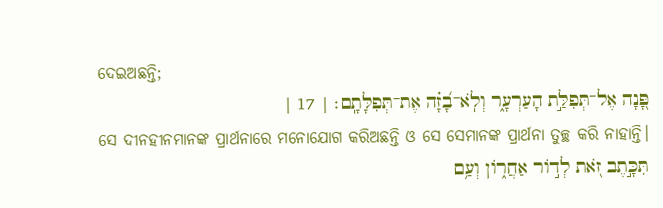ଦେଇଅଛନ୍ତି;
פָּ֭נָה אֶל־תְּפִלַּ֣ת הָעַרְעָ֑ר וְלֹֽא־בָ֝זָ֗ה אֶת־תְּפִלָּתָֽם׃ | 17 |
ସେ ଦୀନହୀନମାନଙ୍କ ପ୍ରାର୍ଥନାରେ ମନୋଯୋଗ କରିଅଛନ୍ତି ଓ ସେ ସେମାନଙ୍କ ପ୍ରାର୍ଥନା ତୁଚ୍ଛ କରି ନାହାନ୍ତି।
תִּכָּ֣תֶב זֹ֭את לְדֹ֣ור אַחֲרֹ֑ון וְעַ֥ם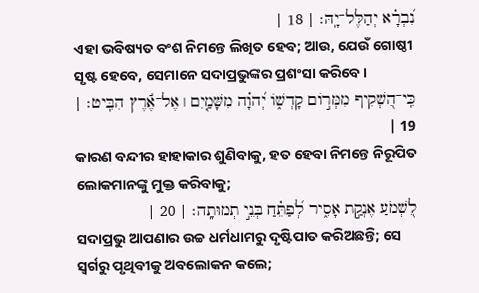נִ֝בְרָ֗א יְהַלֶּל־יָֽהּ׃ | 18 |
ଏହା ଭବିଷ୍ୟତ ବଂଶ ନିମନ୍ତେ ଲିଖିତ ହେବ; ଆଉ, ଯେଉଁ ଗୋଷ୍ଠୀ ସୃଷ୍ଟ ହେବେ, ସେମାନେ ସଦାପ୍ରଭୁଙ୍କର ପ୍ରଶଂସା କରିବେ।
כִּֽי־הִ֭שְׁקִיף מִמְּרֹ֣ום קָדְשֹׁ֑ו יְ֝הוָ֗ה מִשָּׁמַ֤יִם ׀ אֶל־אֶ֬רֶץ הִבִּֽיט׃ | 19 |
କାରଣ ବନ୍ଦୀର ହାହାକାର ଶୁଣିବାକୁ, ହତ ହେବା ନିମନ୍ତେ ନିରୂପିତ ଲୋକମାନଙ୍କୁ ମୁକ୍ତ କରିବାକୁ;
לִ֭שְׁמֹעַ אֶנְקַ֣ת אָסִ֑יר לְ֝פַתֵּ֗חַ בְּנֵ֣י תְמוּתָֽה׃ | 20 |
ସଦାପ୍ରଭୁ ଆପଣାର ଉଚ୍ଚ ଧର୍ମଧାମରୁ ଦୃଷ୍ଟିପାତ କରିଅଛନ୍ତି; ସେ ସ୍ୱର୍ଗରୁ ପୃଥିବୀକୁ ଅବଲୋକନ କଲେ;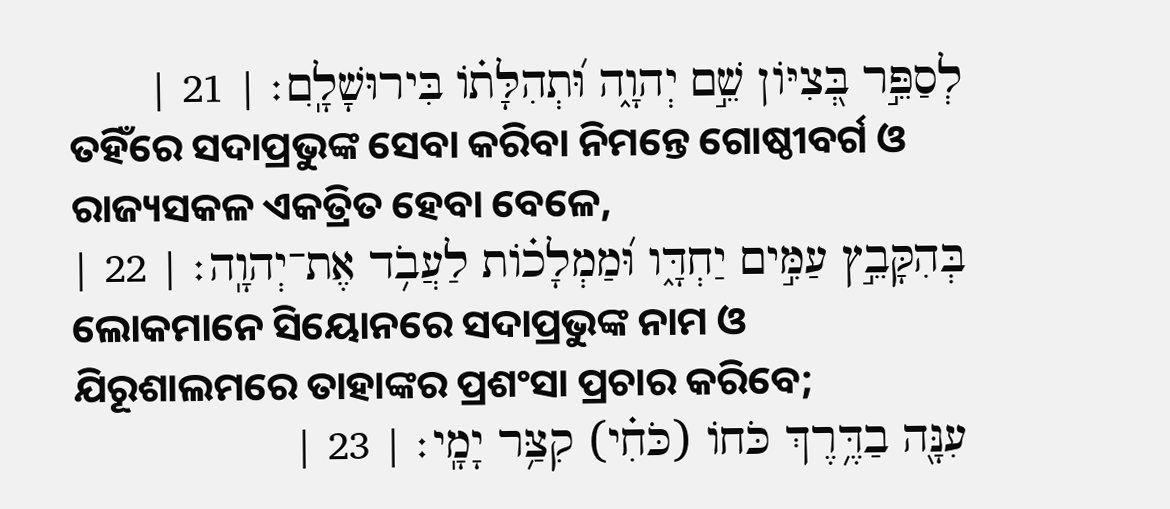לְסַפֵּ֣ר בְּ֭צִיֹּון שֵׁ֣ם יְהוָ֑ה וּ֝תְהִלָּתֹ֗ו בִּירוּשָׁלָֽ͏ִם׃ | 21 |
ତହିଁରେ ସଦାପ୍ରଭୁଙ୍କ ସେବା କରିବା ନିମନ୍ତେ ଗୋଷ୍ଠୀବର୍ଗ ଓ ରାଜ୍ୟସକଳ ଏକତ୍ରିତ ହେବା ବେଳେ,
בְּהִקָּבֵ֣ץ עַמִּ֣ים יַחְדָּ֑ו וּ֝מַמְלָכֹ֗ות לַעֲבֹ֥ד אֶת־יְהוָֽה׃ | 22 |
ଲୋକମାନେ ସିୟୋନରେ ସଦାପ୍ରଭୁଙ୍କ ନାମ ଓ ଯିରୂଶାଲମରେ ତାହାଙ୍କର ପ୍ରଶଂସା ପ୍ରଚାର କରିବେ;
עִנָּ֖ה בַדֶּ֥רֶךְ כֹּחֹו (כֹּחִ֗י) קִצַּ֥ר יָמָֽי׃ | 23 |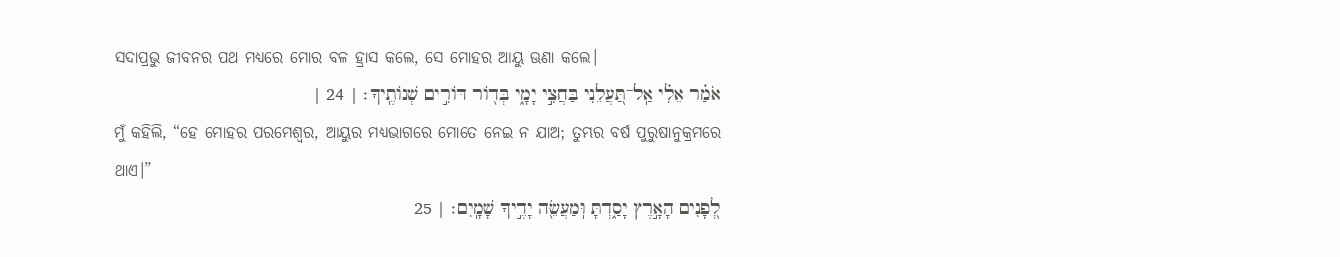ସଦାପ୍ରଭୁ ଜୀବନର ପଥ ମଧ୍ୟରେ ମୋର ବଳ ହ୍ରାସ କଲେ, ସେ ମୋହର ଆୟୁ ଊଣା କଲେ।
אֹמַ֗ר אֵלִ֗י אַֽל־תַּ֭עֲלֵנִי בַּחֲצִ֣י יָמָ֑י בְּדֹ֖ור דֹּורִ֣ים שְׁנֹותֶֽיךָ׃ | 24 |
ମୁଁ କହିଲି, “ହେ ମୋହର ପରମେଶ୍ୱର, ଆୟୁର ମଧ୍ୟଭାଗରେ ମୋତେ ନେଇ ନ ଯାଅ; ତୁମ୍ଭର ବର୍ଷ ପୁରୁଷାନୁକ୍ରମରେ ଥାଏ।”
לְ֭פָנִים הָאָ֣רֶץ יָסַ֑דְתָּ וּֽמַעֲשֵׂ֖ה יָדֶ֣יךָ שָׁמָֽיִם׃ | 25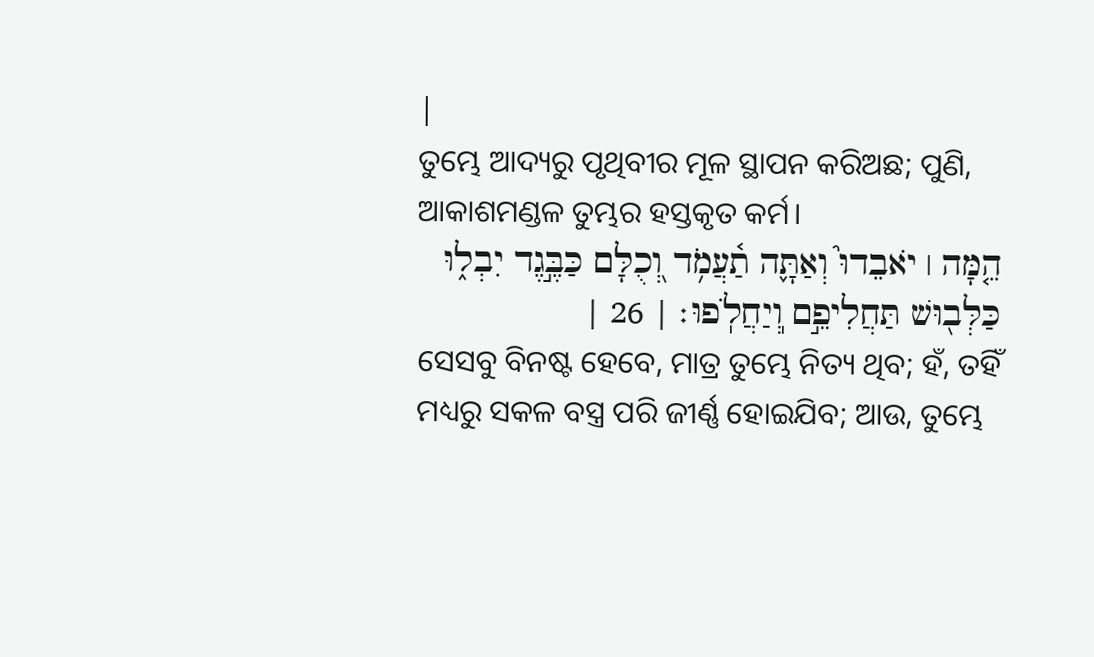|
ତୁମ୍ଭେ ଆଦ୍ୟରୁ ପୃଥିବୀର ମୂଳ ସ୍ଥାପନ କରିଅଛ; ପୁଣି, ଆକାଶମଣ୍ଡଳ ତୁମ୍ଭର ହସ୍ତକୃତ କର୍ମ।
הֵ֤מָּה ׀ יֹאבֵדוּ֮ וְאַתָּ֪ה תַ֫עֲמֹ֥ד וְ֭כֻלָּם כַּבֶּ֣גֶד יִבְל֑וּ כַּלְּב֖וּשׁ תַּחֲלִיפֵ֣ם וֽ͏ְיַחֲלֹֽפוּ׃ | 26 |
ସେସବୁ ବିନଷ୍ଟ ହେବେ, ମାତ୍ର ତୁମ୍ଭେ ନିତ୍ୟ ଥିବ; ହଁ, ତହିଁ ମଧ୍ୟରୁ ସକଳ ବସ୍ତ୍ର ପରି ଜୀର୍ଣ୍ଣ ହୋଇଯିବ; ଆଉ, ତୁମ୍ଭେ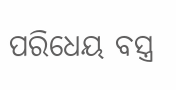ପରିଧେୟ ବସ୍ତ୍ର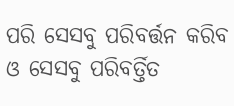ପରି ସେସବୁ ପରିବର୍ତ୍ତନ କରିବ ଓ ସେସବୁ ପରିବର୍ତ୍ତିତ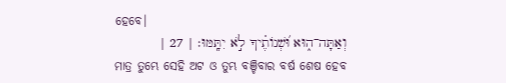ହେବେ।
וְאַתָּה־ה֑וּא וּ֝שְׁנֹותֶ֗יךָ לֹ֣א יִתָּֽמּוּ׃ | 27 |
ମାତ୍ର ତୁମ୍ଭେ ସେହି ଅଟ ଓ ତୁମ୍ଭ ବଞ୍ଚିବାର ବର୍ଷ ଶେଷ ହେବ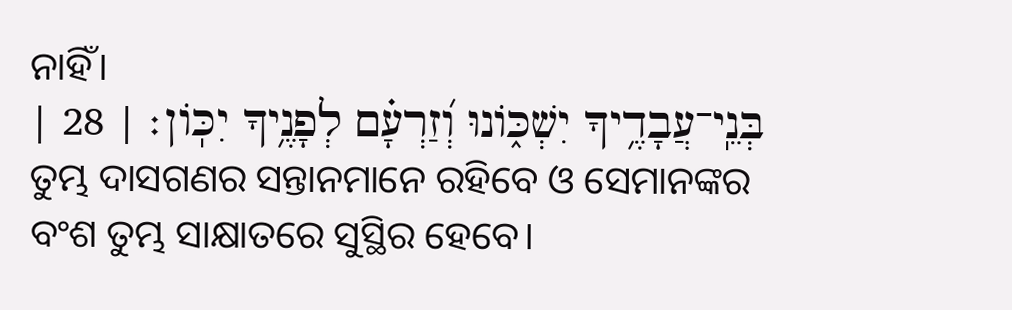ନାହିଁ।
בְּנֵֽי־עֲבָדֶ֥יךָ יִשְׁכֹּ֑ונוּ וְ֝זַרְעָ֗ם לְפָנֶ֥יךָ יִכֹּֽון׃ | 28 |
ତୁମ୍ଭ ଦାସଗଣର ସନ୍ତାନମାନେ ରହିବେ ଓ ସେମାନଙ୍କର ବଂଶ ତୁମ୍ଭ ସାକ୍ଷାତରେ ସୁସ୍ଥିର ହେବେ।